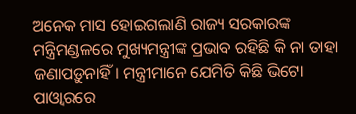ଅନେକ ମାସ ହୋଇଗଲାଣି ରାଜ୍ୟ ସରକାରଙ୍କ ମନ୍ତ୍ରିମଣ୍ଡଳରେ ମୁଖ୍ୟମନ୍ତ୍ରୀଙ୍କ ପ୍ରଭାବ ରହିଛି କି ନା ତାହା ଜଣାପଡ଼ୁନାହିଁ। ମନ୍ତ୍ରୀମାନେ ଯେମିତି କିଛି ଭିଟୋ ପାଓ୍ୱାରରେ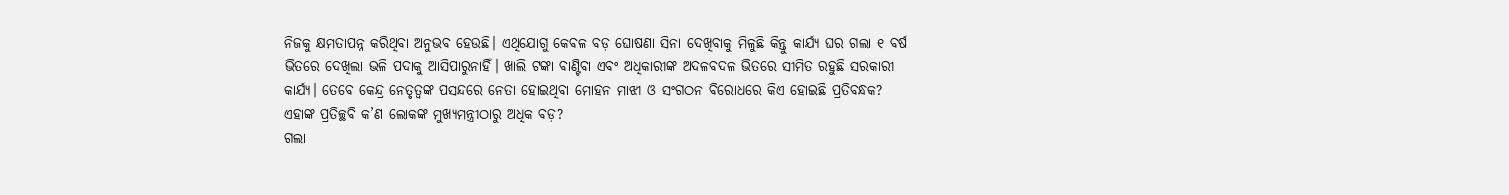ନିଜକୁ କ୍ଷମତାପନ୍ନ କରିଥିବା ଅନୁଭବ ହେଉଛି। ଏଥିଯୋଗୁ କେବଳ ବଡ଼ ଘୋଷଣା ସିନା ଦେଖିବାକୁ ମିଳୁଛି କିନ୍ତୁ କାର୍ଯ୍ୟ ଘର ଗଲା ୧ ବର୍ଷ ଭିତରେ ଦେଖିଲା ଭଳି ପଦାକୁ ଆସିପାରୁନାହିଁ। ଖାଲି ଟଙ୍କା ବାଣ୍ଟିବା ଏବଂ ଅଧିକାରୀଙ୍କ ଅଦଳବଦଳ ଭିତରେ ସୀମିତ ରହୁଛି ସରକାରୀ କାର୍ଯ୍ୟ। ତେବେ କେନ୍ଦ୍ର ନେତୃତ୍ୱଙ୍କ ପସନ୍ଦରେ ନେତା ହୋଇଥିବା ମୋହନ ମାଝୀ ଓ ସଂଗଠନ ବିରୋଧରେ କିଏ ହୋଇଛି ପ୍ରତିବନ୍ଧକ? ଏହାଙ୍କ ପ୍ରତିଚ୍ଛବି କ’ଣ ଲୋକଙ୍କ ମୁଖ୍ୟମନ୍ତ୍ରୀଠାରୁ ଅଧିକ ବଡ଼?
ଗଲା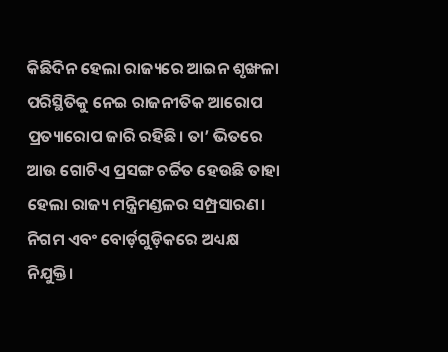କିଛିଦିନ ହେଲା ରାଜ୍ୟରେ ଆଇନ ଶୃଙ୍ଖଳା ପରିସ୍ଥିତିକୁ ନେଇ ରାଜନୀତିକ ଆରୋପ ପ୍ରତ୍ୟାରୋପ ଜାରି ରହିଛି। ତା’ ଭିତରେ ଆଉ ଗୋଟିଏ ପ୍ରସଙ୍ଗ ଚର୍ଚ୍ଚିତ ହେଉଛି ତାହା ହେଲା ରାଜ୍ୟ ମନ୍ତ୍ରିମଣ୍ଡଳର ସମ୍ପ୍ରସାରଣ। ନିଗମ ଏବଂ ବୋର୍ଡ଼ଗୁଡ଼ିକରେ ଅଧ୍ୟକ୍ଷ ନିଯୁକ୍ତି।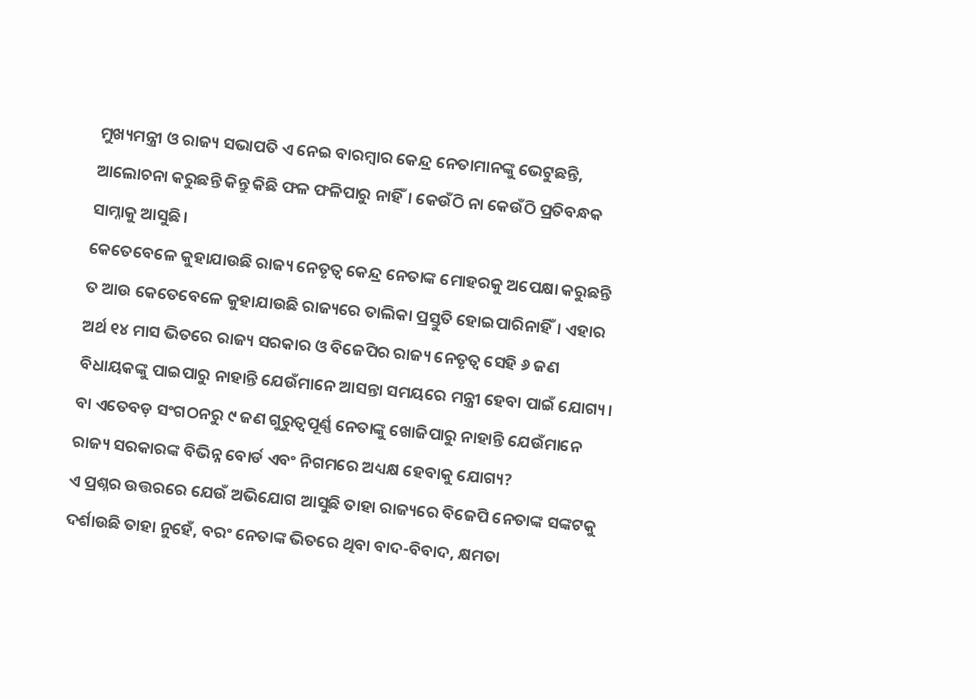ମୁଖ୍ୟମନ୍ତ୍ରୀ ଓ ରାଜ୍ୟ ସଭାପତି ଏ ନେଇ ବାରମ୍ବାର କେନ୍ଦ୍ର ନେତାମାନଙ୍କୁ ଭେଟୁଛନ୍ତି, ଆଲୋଚନା କରୁଛନ୍ତି କିନ୍ତୁ କିଛି ଫଳ ଫଳିପାରୁ ନାହିଁ। କେଉଁଠି ନା କେଉଁଠି ପ୍ରତିବନ୍ଧକ ସାମ୍ନାକୁ ଆସୁଛି।
କେତେବେଳେ କୁହାଯାଉଛି ରାଜ୍ୟ ନେତୃତ୍ୱ କେନ୍ଦ୍ର ନେତାଙ୍କ ମୋହରକୁ ଅପେକ୍ଷା କରୁଛନ୍ତି ତ ଆଉ କେତେବେଳେ କୁହାଯାଉଛି ରାଜ୍ୟରେ ତାଲିକା ପ୍ରସ୍ତୁତି ହୋଇପାରିନାହିଁ। ଏହାର ଅର୍ଥ ୧୪ ମାସ ଭିତରେ ରାଜ୍ୟ ସରକାର ଓ ବିଜେପିର ରାଜ୍ୟ ନେତୃତ୍ୱ ସେହି ୬ ଜଣ ବିଧାୟକଙ୍କୁ ପାଇପାରୁ ନାହାନ୍ତି ଯେଉଁମାନେ ଆସନ୍ତା ସମୟରେ ମନ୍ତ୍ରୀ ହେବା ପାଇଁ ଯୋଗ୍ୟ। ବା ଏତେବଡ଼ ସଂଗଠନରୁ ୯ ଜଣ ଗୁରୁତ୍ୱପୂର୍ଣ୍ଣ ନେତାଙ୍କୁ ଖୋଜିପାରୁ ନାହାନ୍ତି ଯେଉଁମାନେ ରାଜ୍ୟ ସରକାରଙ୍କ ବିଭିନ୍ନ ବୋର୍ଡ ଏବଂ ନିଗମରେ ଅଧ୍ୟକ୍ଷ ହେବାକୁ ଯୋଗ୍ୟ?
ଏ ପ୍ରଶ୍ନର ଉତ୍ତରରେ ଯେଉଁ ଅଭିଯୋଗ ଆସୁଛି ତାହା ରାଜ୍ୟରେ ବିଜେପି ନେତାଙ୍କ ସଙ୍କଟକୁ ଦର୍ଶାଉଛି ତାହା ନୁହେଁ, ବରଂ ନେତାଙ୍କ ଭିତରେ ଥିବା ବାଦ-ବିବାଦ, କ୍ଷମତା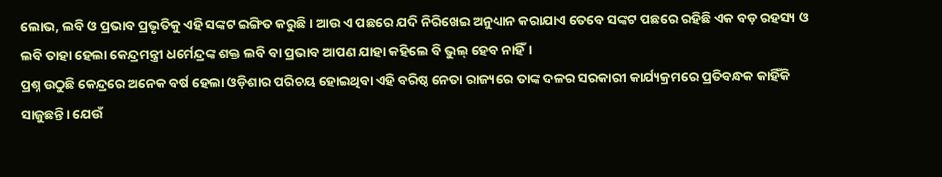ଲୋଭ, ଲବି ଓ ପ୍ରଭାବ ପ୍ରଭୃତିକୁ ଏହି ସଙ୍କଟ ଇଙ୍ଗିତ କରୁଛି। ଆଉ ଏ ପଛରେ ଯଦି ନିରିଖେଇ ଅନୁଧ୍ୟାନ କରାଯାଏ ତେବେ ସଙ୍କଟ ପଛରେ ରହିଛି ଏକ ବଡ଼ ରହସ୍ୟ ଓ ଲବି ତାହା ହେଲା କେନ୍ଦ୍ରମନ୍ତ୍ରୀ ଧର୍ମେନ୍ଦ୍ରଙ୍କ ଶକ୍ତ ଲବି ବା ପ୍ରଭାବ ଆପଣ ଯାହା କହିଲେ ବି ଭୁଲ୍ ହେବ ନାହିଁ।
ପ୍ରଶ୍ନ ଉଠୁଛି କେନ୍ଦ୍ରରେ ଅନେକ ବର୍ଷ ହେଲା ଓଡ଼ିଶାର ପରିଚୟ ହୋଇଥିବା ଏହି ବରିଷ୍ଠ ନେତା ରାଜ୍ୟରେ ତାଙ୍କ ଦଳର ସରକାରୀ କାର୍ଯ୍ୟକ୍ରମରେ ପ୍ରତିବନ୍ଧକ କାହିଁକି ସାଜୁଛନ୍ତି। ଯେଉଁ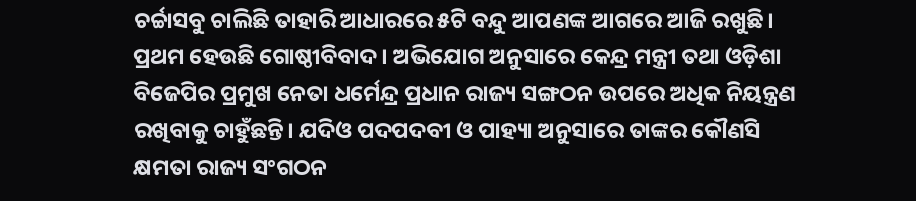ଚର୍ଚ୍ଚାସବୁ ଚାଲିଛି ତାହାରି ଆଧାରରେ ୫ଟି ବନ୍ଦୁ ଆପଣଙ୍କ ଆଗରେ ଆଜି ରଖୁଛି।
ପ୍ରଥମ ହେଉଛି ଗୋଷ୍ଠୀବିବାଦ। ଅଭିଯୋଗ ଅନୁସାରେ କେନ୍ଦ୍ର ମନ୍ତ୍ରୀ ତଥା ଓଡ଼ିଶା ବିଜେପିର ପ୍ରମୁଖ ନେତା ଧର୍ମେନ୍ଦ୍ର ପ୍ରଧାନ ରାଜ୍ୟ ସଙ୍ଗଠନ ଉପରେ ଅଧିକ ନିୟନ୍ତ୍ରଣ ରଖିବାକୁ ଚାହୁଁଛନ୍ତି। ଯଦିଓ ପଦପଦବୀ ଓ ପାହ୍ୟା ଅନୁସାରେ ତାଙ୍କର କୌଣସି କ୍ଷମତା ରାଜ୍ୟ ସଂଗଠନ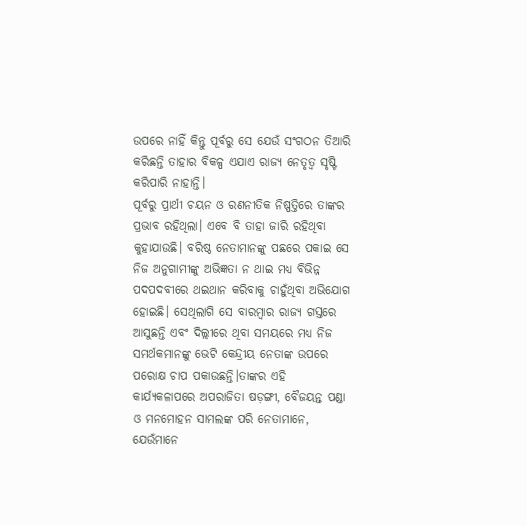ଉପରେ ନାହିଁ କିନ୍ତୁ ପୂର୍ବରୁ ସେ ଯେଉଁ ସଂଗଠନ ତିଆରି କରିଛନ୍ତି ତାହାର ବିକଳ୍ପ ଏଯାଏ ରାଜ୍ୟ ନେତୃତ୍ୱ ସୃଷ୍ଟି କରିପାରି ନାହାନ୍ତି।
ପୂର୍ବରୁ ପ୍ରାର୍ଥୀ ଚୟନ ଓ ରଣନୀତିକ ନିଷ୍ପତ୍ତିରେ ତାଙ୍କର ପ୍ରଭାବ ରହିଥିଲା। ଏବେ ବି ତାହା ଜାରି ରହିଥିବା କୁହାଯାଉଛି। ବରିଷ୍ଠ ନେତାମାନଙ୍କୁ ପଛରେ ପକାଇ ସେ ନିଜ ଅନୁଗାମୀଙ୍କୁ ଅଭିଜ୍ଞତା ନ ଥାଇ ମଧ୍ୟ ବିଭିନ୍ନ ପଦପଦବୀରେ ଥଇଥାନ କରିବାକୁ ଚାହୁଁଥିବା ଅଭିଯୋଗ ହୋଇଛି। ସେଥିଲାଗି ସେ ବାରମ୍ବାର ରାଜ୍ୟ ଗସ୍ତରେ ଆସୁଛନ୍ତି ଏବଂ ଦିଲ୍ଲୀରେ ଥିବା ସମୟରେ ମଧ୍ୟ ନିଜ ସମର୍ଥକମାନଙ୍କୁ ଭେଟି କେନ୍ଦ୍ରୀୟ ନେତାଙ୍କ ଉପରେ ପରୋକ୍ଷ ଚାପ ପକାଉଛନ୍ତି।ତାଙ୍କର ଏହି କାର୍ଯ୍ୟକଳାପରେ ଅପରାଜିତା ଷଡ଼ଙ୍ଗୀ, ବୈଜୟନ୍ତ ପଣ୍ଡା ଓ ମନମୋହନ ସାମଲଙ୍କ ପରି ନେତାମାନେ, ଯେଉଁମାନେ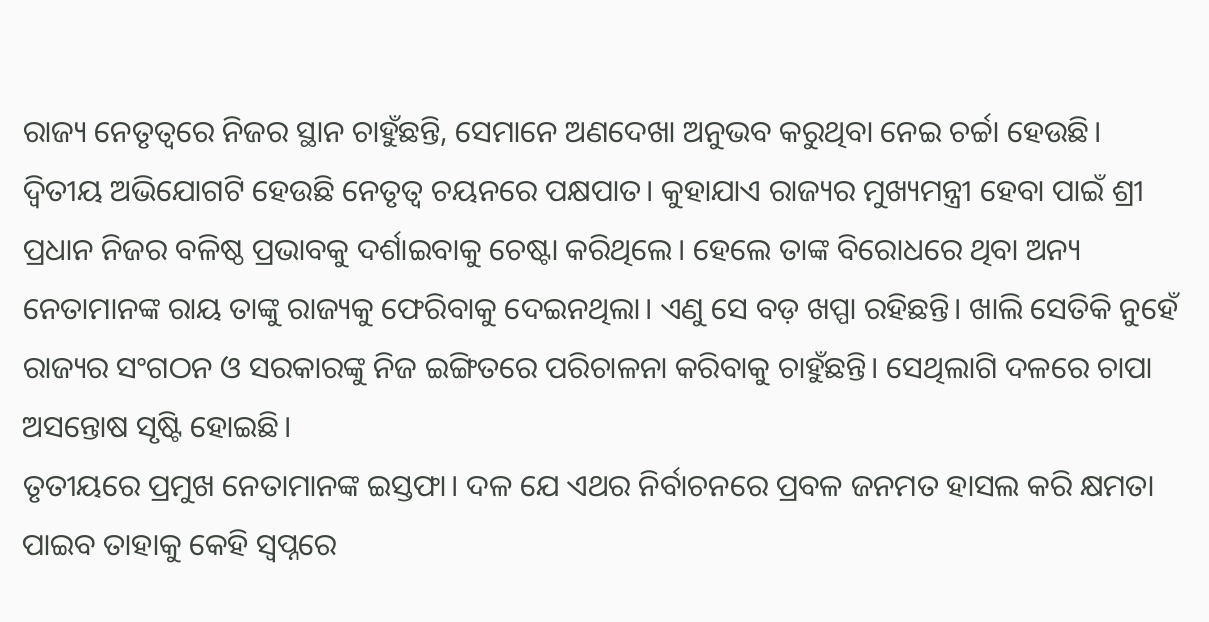ରାଜ୍ୟ ନେତୃତ୍ୱରେ ନିଜର ସ୍ଥାନ ଚାହୁଁଛନ୍ତି, ସେମାନେ ଅଣଦେଖା ଅନୁଭବ କରୁଥିବା ନେଇ ଚର୍ଚ୍ଚା ହେଉଛି।
ଦ୍ୱିତୀୟ ଅଭିଯୋଗଟି ହେଉଛି ନେତୃତ୍ୱ ଚୟନରେ ପକ୍ଷପାତ। କୁହାଯାଏ ରାଜ୍ୟର ମୁଖ୍ୟମନ୍ତ୍ରୀ ହେବା ପାଇଁ ଶ୍ରୀ ପ୍ରଧାନ ନିଜର ବଳିଷ୍ଠ ପ୍ରଭାବକୁ ଦର୍ଶାଇବାକୁ ଚେଷ୍ଟା କରିଥିଲେ। ହେଲେ ତାଙ୍କ ବିରୋଧରେ ଥିବା ଅନ୍ୟ ନେତାମାନଙ୍କ ରାୟ ତାଙ୍କୁ ରାଜ୍ୟକୁ ଫେରିବାକୁ ଦେଇନଥିଲା। ଏଣୁ ସେ ବଡ଼ ଖପ୍ପା ରହିଛନ୍ତି। ଖାଲି ସେତିକି ନୁହେଁ ରାଜ୍ୟର ସଂଗଠନ ଓ ସରକାରଙ୍କୁ ନିଜ ଇଙ୍ଗିତରେ ପରିଚାଳନା କରିବାକୁ ଚାହୁଁଛନ୍ତି। ସେଥିଲାଗି ଦଳରେ ଚାପା ଅସନ୍ତୋଷ ସୃଷ୍ଟି ହୋଇଛି।
ତୃତୀୟରେ ପ୍ରମୁଖ ନେତାମାନଙ୍କ ଇସ୍ତଫା। ଦଳ ଯେ ଏଥର ନିର୍ବାଚନରେ ପ୍ରବଳ ଜନମତ ହାସଲ କରି କ୍ଷମତା ପାଇବ ତାହାକୁ କେହି ସ୍ୱପ୍ନରେ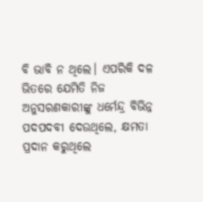ବି ଭାବି ନ ଥିଲେ। ଏପରିକି ଦଳ ଭିତରେ ଯେମିତି ନିଜ ଅନୁସରଣକାରୀଙ୍କୁ ଧର୍ମେନ୍ଦ୍ର ବିଭିନ୍ନ ପଦପଦବୀ ଦେଉଥିଲେ, କ୍ଷମତା ପ୍ରଦାନ କରୁଥିଲେ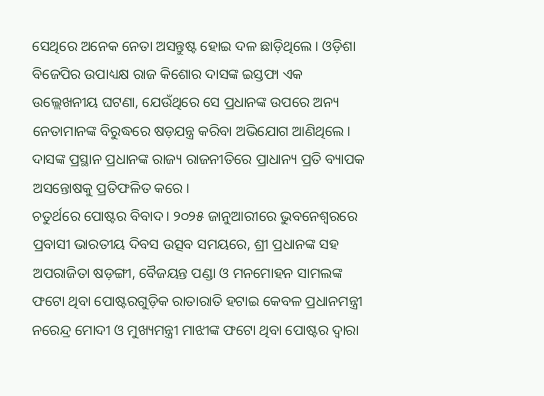ସେଥିରେ ଅନେକ ନେତା ଅସନ୍ତୁଷ୍ଟ ହୋଇ ଦଳ ଛାଡ଼ିଥିଲେ। ଓଡ଼ିଶା ବିଜେପିର ଉପାଧ୍ୟକ୍ଷ ରାଜ କିଶୋର ଦାସଙ୍କ ଇସ୍ତଫା ଏକ ଉଲ୍ଲେଖନୀୟ ଘଟଣା, ଯେଉଁଥିରେ ସେ ପ୍ରଧାନଙ୍କ ଉପରେ ଅନ୍ୟ ନେତାମାନଙ୍କ ବିରୁଦ୍ଧରେ ଷଡ଼ଯନ୍ତ୍ର କରିବା ଅଭିଯୋଗ ଆଣିଥିଲେ। ଦାସଙ୍କ ପ୍ରସ୍ଥାନ ପ୍ରଧାନଙ୍କ ରାଜ୍ୟ ରାଜନୀତିରେ ପ୍ରାଧାନ୍ୟ ପ୍ରତି ବ୍ୟାପକ ଅସନ୍ତୋଷକୁ ପ୍ରତିଫଳିତ କରେ।
ଚତୁର୍ଥରେ ପୋଷ୍ଟର ବିବାଦ। ୨୦୨୫ ଜାନୁଆରୀରେ ଭୁବନେଶ୍ୱରରେ ପ୍ରବାସୀ ଭାରତୀୟ ଦିବସ ଉତ୍ସବ ସମୟରେ, ଶ୍ରୀ ପ୍ରଧାନଙ୍କ ସହ ଅପରାଜିତା ଷଡ଼ଙ୍ଗୀ, ବୈଜୟନ୍ତ ପଣ୍ଡା ଓ ମନମୋହନ ସାମଲଙ୍କ ଫଟୋ ଥିବା ପୋଷ୍ଟରଗୁଡ଼ିକ ରାତାରାତି ହଟାଇ କେବଳ ପ୍ରଧାନମନ୍ତ୍ରୀ ନରେନ୍ଦ୍ର ମୋଦୀ ଓ ମୁଖ୍ୟମନ୍ତ୍ରୀ ମାଝୀଙ୍କ ଫଟୋ ଥିବା ପୋଷ୍ଟର ଦ୍ୱାରା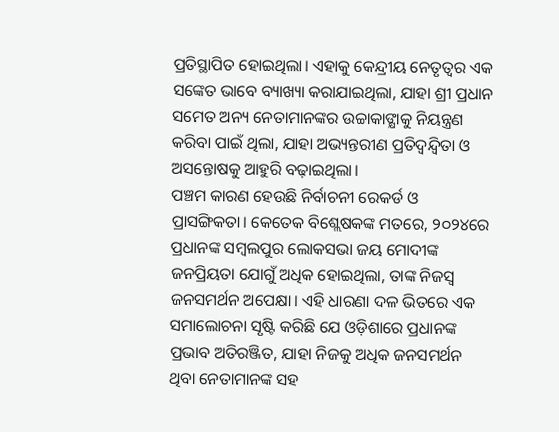ପ୍ରତିସ୍ଥାପିତ ହୋଇଥିଲା। ଏହାକୁ କେନ୍ଦ୍ରୀୟ ନେତୃତ୍ୱର ଏକ ସଙ୍କେତ ଭାବେ ବ୍ୟାଖ୍ୟା କରାଯାଇଥିଲା, ଯାହା ଶ୍ରୀ ପ୍ରଧାନ ସମେତ ଅନ୍ୟ ନେତାମାନଙ୍କର ଉଚ୍ଚାକାଙ୍କ୍ଷାକୁ ନିୟନ୍ତ୍ରଣ କରିବା ପାଇଁ ଥିଲା, ଯାହା ଅଭ୍ୟନ୍ତରୀଣ ପ୍ରତିଦ୍ୱନ୍ଦ୍ୱିତା ଓ ଅସନ୍ତୋଷକୁ ଆହୁରି ବଢ଼ାଇଥିଲା।
ପଞ୍ଚମ କାରଣ ହେଉଛି ନିର୍ବାଚନୀ ରେକର୍ଡ ଓ ପ୍ରାସଙ୍ଗିକତା। କେତେକ ବିଶ୍ଲେଷକଙ୍କ ମତରେ, ୨୦୨୪ରେ ପ୍ରଧାନଙ୍କ ସମ୍ବଲପୁର ଲୋକସଭା ଜୟ ମୋଦୀଙ୍କ ଜନପ୍ରିୟତା ଯୋଗୁଁ ଅଧିକ ହୋଇଥିଲା, ତାଙ୍କ ନିଜସ୍ୱ ଜନସମର୍ଥନ ଅପେକ୍ଷା। ଏହି ଧାରଣା ଦଳ ଭିତରେ ଏକ ସମାଲୋଚନା ସୃଷ୍ଟି କରିଛି ଯେ ଓଡ଼ିଶାରେ ପ୍ରଧାନଙ୍କ ପ୍ରଭାବ ଅତିରଞ୍ଜିତ, ଯାହା ନିଜକୁ ଅଧିକ ଜନସମର୍ଥନ ଥିବା ନେତାମାନଙ୍କ ସହ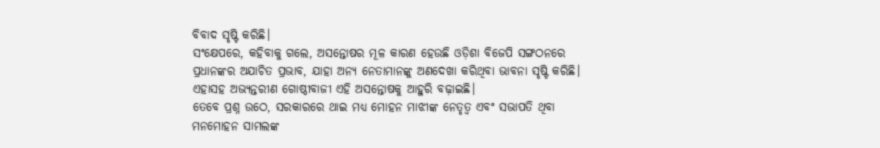ବିବାଦ ସୃଷ୍ଟି କରିଛି।
ସଂକ୍ଷେପରେ, କହିବାକୁ ଗଲେ, ଅସନ୍ତୋଷର ମୂଳ କାରଣ ହେଉଛି ଓଡ଼ିଶା ବିଜେପି ସଙ୍ଗଠନରେ ପ୍ରଧାନଙ୍କର ଅଯାଚିତ ପ୍ରଭାବ, ଯାହା ଅନ୍ୟ ନେତାମାନଙ୍କୁ ଅଣଦେଖା କରିଥିବା ଭାବନା ସୃଷ୍ଟି କରିଛି। ଏହାସହ ଅଭ୍ୟନ୍ତରୀଣ ଗୋଷ୍ଠୀବାଜୀ ଏହି ଅସନ୍ତୋଷକୁ ଆହୁରି ବଢ଼ାଇଛି।
ତେବେ ପ୍ରଶ୍ନ ଉଠେ, ସରକାରରେ ଥାଇ ମଧ୍ୟ ମୋହନ ମାଝୀଙ୍କ ନେତୃତ୍ୱ ଏବଂ ସଭାପତି ଥିବା ମନମୋହନ ସାମଲଙ୍କ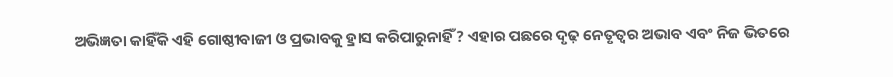ଅଭିଜ୍ଞତା କାହିଁକି ଏହି ଗୋଷ୍ଠୀବାଜୀ ଓ ପ୍ରଭାବକୁ ହ୍ରାସ କରିପାରୁନାହିଁ? ଏହାର ପଛରେ ଦୃଢ଼ ନେତୃତ୍ୱର ଅଭାବ ଏବଂ ନିଜ ଭିତରେ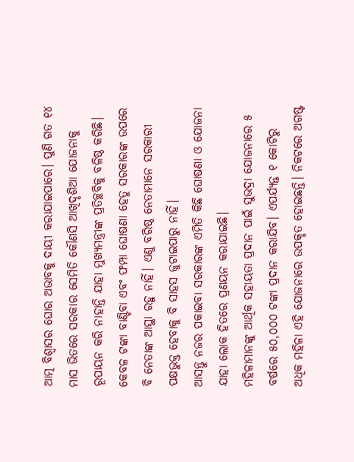ଆତ୍ମ ବିଶ୍ୱାସର ଘୋର ଅଭାବକୁ ଦାୟୀ କରାଯାଇପାରେ। ପୁଣି ଗତ ୧୪ ମାସ ଭିତରେ ସରକାର ସେମିତି କୌଣସି ଆଖିଦୃଶିଆ ଯୋଜନାକୁ ରୂପାୟନ କରି ନାହାନ୍ତି ଯାହା ମୁଖ୍ୟମନ୍ତ୍ରୀଙ୍କ ପ୍ରତିଚ୍ଛବିକୁ ବଳିଷ୍ଠ କରିଛି। କେବଳ ଟଙ୍କା ବାଣ୍ଟିବା ଏବଂ ଫମ୍ପା ଘୋଷଣା ହେତୁ ସରକାରଙ୍କ ଉପରେ ବି ନେତାଙ୍କ ଆସ୍ଥା ରହୁ ନାହିଁ। ଏଣୁ ବରିଷ୍ଠ ନେତାମାନେ ସରକାରୀ ପକ୍ଷଭୁକ୍ତ ହେବାକୁ ବି ସାହସ ଜୁଟାଇପାରୁ ନାହିଁ।
ଆସନ୍ତୁ ନଜର ପକାଇବା ସରକାରଙ୍କ ଏମିତି କିଛି ଘୋଷଣା ଓ ଯୋଜନା ଯାହା ଲୋକ ହିତରେ ପ୍ରଣୟନ କରାଯାଇଛି।
ମହିଳାମାନଙ୍କୁ ଆର୍ଥିକ ସହାୟତା ପ୍ରଦାନ ପାଇଁ ସୁଭଦ୍ରା ଯୋଜନାରେ ୫ ବର୍ଷରେ ୫୦,୦୦୦ ଟଙ୍କା ପ୍ରଦାନ କରାଯିବ। ଏପର୍ଯ୍ୟନ୍ତ ୧ କୋଟିରୁ ଅଧିକ ମହିଳା ଏହି ଯୋଜନାରେ ଉପକୃତ ହୋଇଛନ୍ତି। ନିକଟରେ ଅଗଷ୍ଟ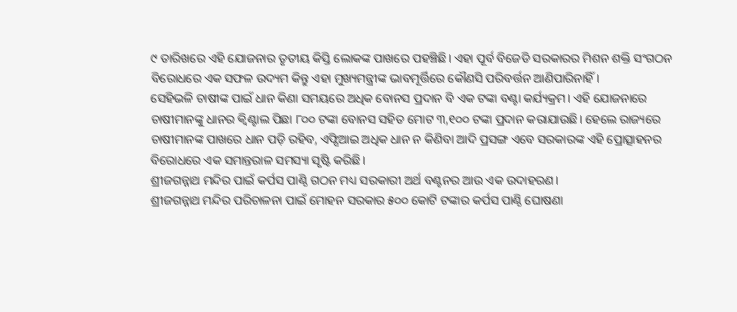୯ ତାରିଖରେ ଏହି ଯୋଜନାର ତୃତୀୟ କିସ୍ତି ଲୋକଙ୍କ ପାଖରେ ପହଞ୍ଚିଛି। ଏହା ପୂର୍ବ ବିଜେଡି ସରକାରର ମିଶନ ଶକ୍ତି ସଂଗଠନ ବିରୋଧରେ ଏକ ସଫଳ ଉଦ୍ୟମ କିନ୍ତୁ ଏହା ମୁଖ୍ୟମନ୍ତ୍ରୀଙ୍କ ଭାବମୂର୍ତ୍ତିରେ କୌଣସି ପରିବର୍ତ୍ତନ ଆଣିପାରିନାହିଁ।
ସେହିଭଳି ଚାଷୀଙ୍କ ପାଇଁ ଧାନ କିଣା ସମୟରେ ଅଧିକ ବୋନସ ପ୍ରଦାନ ବି ଏକ ଟଙ୍କା ବଣ୍ଟା କର୍ଯ୍ୟକ୍ରମ। ଏହି ଯୋଜନାରେ ଚାଷୀମାନଙ୍କୁ ଧାନର କ୍ୱିଣ୍ଟାଲ ପିଛା ୮୦୦ ଟଙ୍କା ବୋନସ ସହିତ ମୋଟ ୩,୧୦୦ ଟଙ୍କା ପ୍ରଦାନ କରାଯାଉଛି। ହେଲେ ରାଜ୍ୟରେ ଚାଷୀମାନଙ୍କ ପାଖରେ ଧାନ ପଡ଼ି ରହିବ, ଏଫ୍ସିଆଇ ଅଧିକ ଧାନ ନ କିଣିବା ଆଦି ପ୍ରସଙ୍ଗ ଏବେ ସରକାରଙ୍କ ଏହି ପ୍ରୋତ୍ସାହନର ବିରୋଧରେ ଏକ ସମାନ୍ତରାଳ ସମସ୍ୟା ସୃଷ୍ଟି କରିଛି।
ଶ୍ରୀଜଗନ୍ନାଥ ମନ୍ଦିର ପାଇଁ କର୍ପସ ପାଣ୍ଠି ଗଠନ ମଧ୍ୟ ସରକାରୀ ଅର୍ଥ ବଣ୍ଟନର ଆଉ ଏକ ଉଦାହରଣ।
ଶ୍ରୀଜଗନ୍ନାଥ ମନ୍ଦିର ପରିଚାଳନା ପାଇଁ ମୋହନ ସରକାର ୫୦୦ କୋଟି ଟଙ୍କାର କର୍ପସ ପାଣ୍ଠି ଘୋଷଣା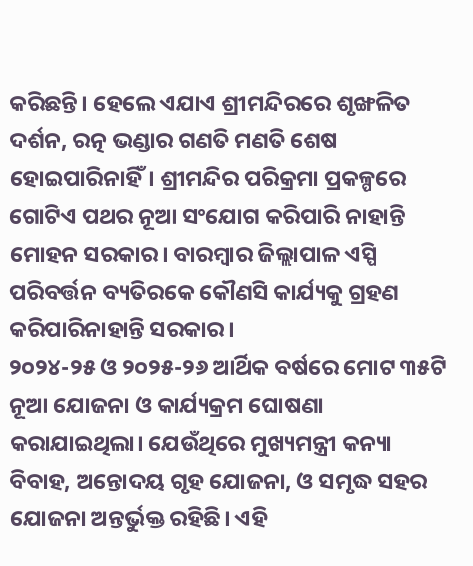କରିଛନ୍ତି। ହେଲେ ଏଯାଏ ଶ୍ରୀମନ୍ଦିରରେ ଶୃଙ୍ଖଳିତ ଦର୍ଶନ, ରତ୍ନ ଭଣ୍ଡାର ଗଣତି ମଣତି ଶେଷ ହୋଇପାରିନାହିଁ। ଶ୍ରୀମନ୍ଦିର ପରିକ୍ରମା ପ୍ରକଳ୍ପରେ ଗୋଟିଏ ପଥର ନୂଆ ସଂଯୋଗ କରିପାରି ନାହାନ୍ତି ମୋହନ ସରକାର। ବାରମ୍ବାର ଜିଲ୍ଲାପାଳ ଏସ୍ପି ପରିବର୍ତ୍ତନ ବ୍ୟତିରକେ କୌଣସି କାର୍ଯ୍ୟକୁ ଗ୍ରହଣ କରିପାରିନାହାନ୍ତି ସରକାର।
୨୦୨୪-୨୫ ଓ ୨୦୨୫-୨୬ ଆର୍ଥିକ ବର୍ଷରେ ମୋଟ ୩୫ଟି ନୂଆ ଯୋଜନା ଓ କାର୍ଯ୍ୟକ୍ରମ ଘୋଷଣା କରାଯାଇଥିଲା। ଯେଉଁଥିରେ ମୁଖ୍ୟମନ୍ତ୍ରୀ କନ୍ୟା ବିବାହ, ଅନ୍ତୋଦୟ ଗୃହ ଯୋଜନା, ଓ ସମୃଦ୍ଧ ସହର ଯୋଜନା ଅନ୍ତର୍ଭୁକ୍ତ ରହିଛି। ଏହି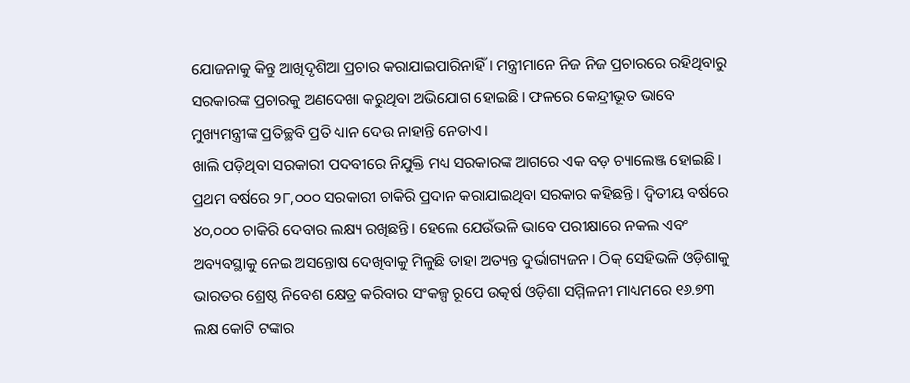ଯୋଜନାକୁ କିନ୍ତୁ ଆଖିଦୃଶିଆ ପ୍ରଚାର କରାଯାଇପାରିନାହିଁ। ମନ୍ତ୍ରୀମାନେ ନିଜ ନିଜ ପ୍ରଚାରରେ ରହିଥିବାରୁ ସରକାରଙ୍କ ପ୍ରଚାରକୁ ଅଣଦେଖା କରୁଥିବା ଅଭିଯୋଗ ହୋଇଛି। ଫଳରେ କେନ୍ଦ୍ରୀଭୂତ ଭାବେ ମୁଖ୍ୟମନ୍ତ୍ରୀଙ୍କ ପ୍ରତିଚ୍ଛବି ପ୍ରତି ଧ୍ୟାନ ଦେଉ ନାହାନ୍ତି ନେତାଏ।
ଖାଲି ପଡ଼ିଥିବା ସରକାରୀ ପଦବୀରେ ନିଯୁକ୍ତି ମଧ୍ୟ ସରକାରଙ୍କ ଆଗରେ ଏକ ବଡ଼ ଚ୍ୟାଲେଞ୍ଜ ହୋଇଛି। ପ୍ରଥମ ବର୍ଷରେ ୨୮,୦୦୦ ସରକାରୀ ଚାକିରି ପ୍ରଦାନ କରାଯାଇଥିବା ସରକାର କହିଛନ୍ତି। ଦ୍ୱିତୀୟ ବର୍ଷରେ ୪୦,୦୦୦ ଚାକିରି ଦେବାର ଲକ୍ଷ୍ୟ ରଖିଛନ୍ତି। ହେଲେ ଯେଉଁଭଳି ଭାବେ ପରୀକ୍ଷାରେ ନକଲ ଏବଂ ଅବ୍ୟବସ୍ଥାକୁ ନେଇ ଅସନ୍ତୋଷ ଦେଖିବାକୁ ମିଳୁଛି ତାହା ଅତ୍ୟନ୍ତ ଦୁର୍ଭାଗ୍ୟଜନ। ଠିକ୍ ସେହିଭଳି ଓଡ଼ିଶାକୁ ଭାରତର ଶ୍ରେଷ୍ଠ ନିବେଶ କ୍ଷେତ୍ର କରିବାର ସଂକଳ୍ପ ରୂପେ ଉତ୍କର୍ଷ ଓଡ଼ିଶା ସମ୍ମିଳନୀ ମାଧ୍ୟମରେ ୧୬.୭୩ ଲକ୍ଷ କୋଟି ଟଙ୍କାର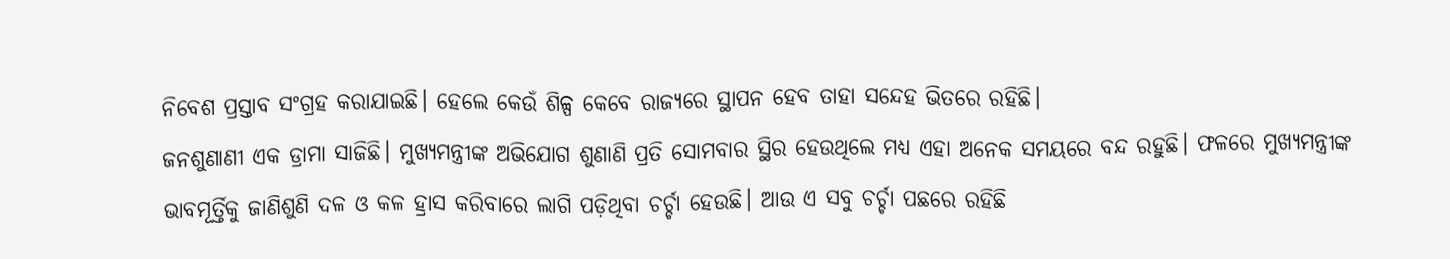ନିବେଶ ପ୍ରସ୍ତାବ ସଂଗ୍ରହ କରାଯାଇଛି। ହେଲେ କେଉଁ ଶିଳ୍ପ କେବେ ରାଜ୍ୟରେ ସ୍ଥାପନ ହେବ ତାହା ସନ୍ଦେହ ଭିତରେ ରହିଛି।
ଜନଶୁଣାଣୀ ଏକ ଡ୍ରାମା ସାଜିଛି। ମୁଖ୍ୟମନ୍ତ୍ରୀଙ୍କ ଅଭିଯୋଗ ଶୁଣାଣି ପ୍ରତି ସୋମବାର ସ୍ଥିର ହେଉଥିଲେ ମଧ୍ୟ ଏହା ଅନେକ ସମୟରେ ବନ୍ଦ ରହୁଛି। ଫଳରେ ମୁଖ୍ୟମନ୍ତ୍ରୀଙ୍କ ଭାବମୂର୍ତ୍ତିକୁ ଜାଣିଶୁଣି ଦଳ ଓ କଳ ହ୍ରାସ କରିବାରେ ଲାଗି ପଡ଼ିଥିବା ଚର୍ଚ୍ଚା ହେଉଛି। ଆଉ ଏ ସବୁ ଚର୍ଚ୍ଚା ପଛରେ ରହିଛି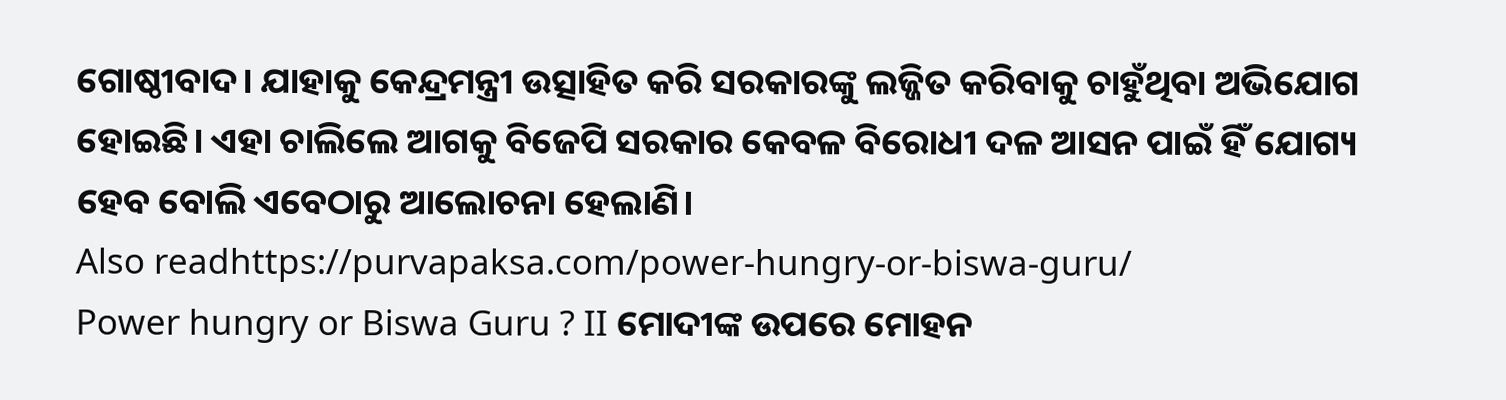ଗୋଷ୍ଠୀବାଦ। ଯାହାକୁ କେନ୍ଦ୍ରମନ୍ତ୍ରୀ ଉତ୍ସାହିତ କରି ସରକାରଙ୍କୁ ଲଜ୍ଜିତ କରିବାକୁ ଚାହୁଁଥିବା ଅଭିଯୋଗ ହୋଇଛି। ଏହା ଚାଲିଲେ ଆଗକୁ ବିଜେପି ସରକାର କେବଳ ବିରୋଧୀ ଦଳ ଆସନ ପାଇଁ ହିଁ ଯୋଗ୍ୟ ହେବ ବୋଲି ଏବେଠାରୁ ଆଲୋଚନା ହେଲାଣି।
Also readhttps://purvapaksa.com/power-hungry-or-biswa-guru/
Power hungry or Biswa Guru ? II ମୋଦୀଙ୍କ ଉପରେ ମୋହନ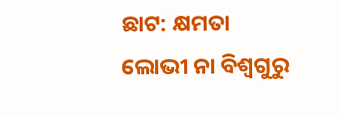ଛାଟ: କ୍ଷମତା ଲୋଭୀ ନା ବିଶ୍ୱଗୁରୁ